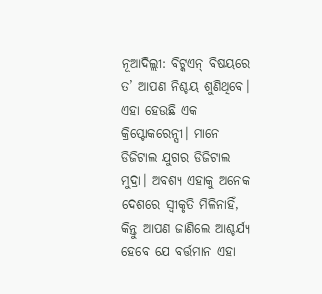ନୂଆଦିଲ୍ଲୀ: ବିଟ୍କଏନ୍ ବିଷୟରେ ତ’ ଆପଣ ନିଶ୍ଚୟ ଶୁଣିଥିବେ। ଏହା ହେଉଛି ଏକ କ୍ରିପ୍ଟୋକରେନ୍ସୀ। ମାନେ ଡିଜିଟାଲ ଯୁଗର ଡିଜିଟାଲ ମୁଦ୍ରା। ଅବଶ୍ୟ ଏହାକୁ ଅନେକ ଦେଶରେ ସ୍ୱୀକୃତି ମିଳିନାହିଁ, କିନ୍ତୁ ଆପଣ ଜାଣିଲେ ଆଶ୍ଚର୍ଯ୍ୟ ହେବେ ଯେ ବର୍ତ୍ତମାନ ଏହା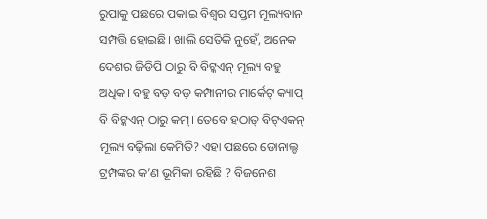ରୁପାକୁ ପଛରେ ପକାଇ ବିଶ୍ୱର ସପ୍ତମ ମୂଲ୍ୟବାନ ସମ୍ପତ୍ତି ହୋଇଛି। ଖାଲି ସେତିକି ନୁହେଁ, ଅନେକ ଦେଶର ଜିଡିପି ଠାରୁ ବି ବିଟ୍କଏନ୍ ମୂଲ୍ୟ ବହୁ ଅଧିକ। ବହୁ ବଡ଼ ବଡ଼ କମ୍ପାନୀର ମାର୍କେଟ୍ କ୍ୟାପ୍ ବି ବିଟ୍କଏନ୍ ଠାରୁ କମ୍। ତେବେ ହଠାତ୍ ବିଟ୍ଏକନ୍ ମୂଲ୍ୟ ବଢ଼ିଲା କେମିତି? ଏହା ପଛରେ ଡୋନାଲ୍ଡ ଟ୍ରମ୍ପଙ୍କର କ’ଣ ଭୂମିକା ରହିଛି ? ବିଜନେଶ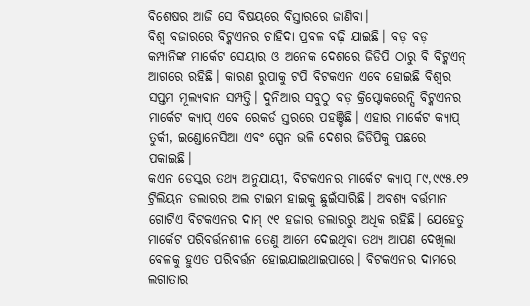ବିଶେଷର ଆଜି ସେ ବିଷୟରେ ବିସ୍ତାରରେ ଜାଣିବା।
ବିଶ୍ୱ ବଜାରରେ ବିଟ୍କଏନର ଚାହିଦା ପ୍ରବଳ ବଢ଼ି ଯାଇଛି। ବଡ଼ ବଡ଼ କମ୍ପାନିଙ୍କ ମାର୍କେଟ ସେୟାର ଓ ଅନେକ ଦେଶରେ ଜିଡିପି ଠାରୁ ବି ବିଟ୍କଏନ୍ ଆଗରେ ରହିଛି। କାରଣ ରୁପାକୁ ଟପି ବିଟକଏନ ଏବେ ହୋଇଛି ବିଶ୍ୱର ସପ୍ତମ ମୂଲ୍ୟବାନ ସମ୍ପତ୍ତି। ଦୁନିଆର ସବୁଠୁ ବଡ଼ କ୍ରିପ୍ଟୋକରେନ୍ସି ବିଟ୍କଏନର ମାର୍କେଟ କ୍ୟାପ୍ ଏବେ ରେକର୍ଡ ସ୍ତରରେ ପହଞ୍ଚିଛି। ଏହାର ମାର୍କେଟ କ୍ୟାପ୍ ତୁର୍କୀ, ଇଣ୍ଡୋନେସିଆ ଏବଂ ସ୍ପେନ ଭଳି ଦେଶର ଜିଡିପିକୁ ପଛରେ ପକାଇଛି।
କଏନ ଡେସ୍କର ତଥ୍ୟ ଅନୁଯାୟୀ, ବିଟକଏନର ମାର୍କେଟ କ୍ୟାପ୍ ୮୯,୯୯୫.୧୨ ଟ୍ରିଲିୟନ ଡଲାରର ଅଲ ଟାଇମ ହାଇକୁ ଛୁଇଁସାରିଛି। ଅବଶ୍ୟ ବର୍ତ୍ତମାନ ଗୋଟିଏ ବିଟକଏନର ଦାମ୍ ୯୧ ହଜାର ଡଲାରରୁ ଅଧିକ ରହିଛି। ଯେହେତୁ ମାର୍କେଟ ପରିବର୍ତ୍ତନଶୀଳ ତେଣୁ ଆମେ ଦେଇଥିବା ତଥ୍ୟ ଆପଣ ଦେଖିଲା ବେଳକୁ ହୁଏତ ପରିବର୍ତ୍ତନ ହୋଇଯାଇଥାଇପାରେ। ବିଟକଏନର ଦାମରେ ଲଗାତାର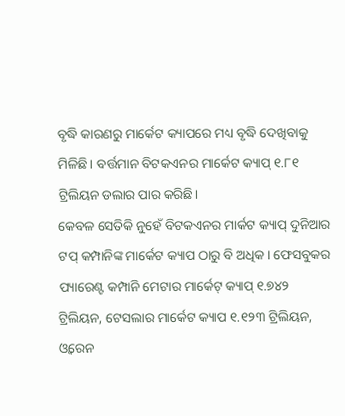ବୃଦ୍ଧି କାରଣରୁ ମାର୍କେଟ କ୍ୟାପରେ ମଧ୍ୟ ବୃଦ୍ଧି ଦେଖିବାକୁ ମିଳିଛି। ବର୍ତ୍ତମାନ ବିଟକଏନର ମାର୍କେଟ କ୍ୟାପ୍ ୧.୮୧ ଟ୍ରିଲିୟନ ଡଲାର ପାର କରିଛି।
କେବଳ ସେତିକି ନୁହେଁ ବିଟକଏନର ମାର୍କଟ କ୍ୟାପ୍ ଦୁନିଆର ଟପ୍ କମ୍ପାନିଙ୍କ ମାର୍କେଟ କ୍ୟାପ ଠାରୁ ବି ଅଧିକ। ଫେସବୁକର ପ୍ୟାରେଣ୍ଟ କମ୍ପାନି ମେଟାର ମାର୍କେଟ୍ କ୍ୟାପ୍ ୧.୭୪୨ ଟ୍ରିଲିୟନ, ଟେସଲାର ମାର୍କେଟ କ୍ୟାପ ୧.୧୨୩ ଟ୍ରିଲିୟନ, ଓ୍ବରେନ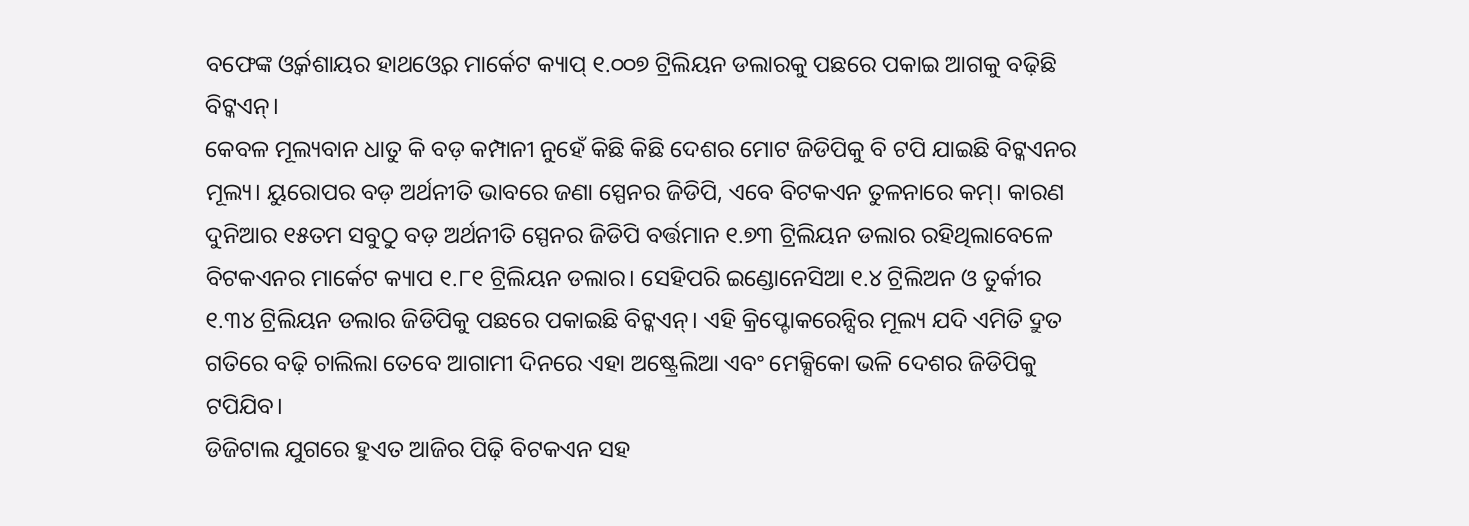ବଫେଙ୍କ ଓ୍ବର୍କଶାୟର ହାଥଓ୍ବେର ମାର୍କେଟ କ୍ୟାପ୍ ୧.୦୦୭ ଟ୍ରିଲିୟନ ଡଲାରକୁ ପଛରେ ପକାଇ ଆଗକୁ ବଢ଼ିଛି ବିଟ୍କଏନ୍।
କେବଳ ମୂଲ୍ୟବାନ ଧାତୁ କି ବଡ଼ କମ୍ପାନୀ ନୁହେଁ କିଛି କିଛି ଦେଶର ମୋଟ ଜିଡିପିକୁ ବି ଟପି ଯାଇଛି ବିଟ୍କଏନର ମୂଲ୍ୟ। ୟୁରୋପର ବଡ଼ ଅର୍ଥନୀତି ଭାବରେ ଜଣା ସ୍ପେନର ଜିଡିପି, ଏବେ ବିଟକଏନ ତୁଳନାରେ କମ୍। କାରଣ ଦୁନିଆର ୧୫ତମ ସବୁଠୁ ବଡ଼ ଅର୍ଥନୀତି ସ୍ପେନର ଜିଡିପି ବର୍ତ୍ତମାନ ୧.୭୩ ଟ୍ରିଲିୟନ ଡଲାର ରହିଥିଲାବେଳେ ବିଟକଏନର ମାର୍କେଟ କ୍ୟାପ ୧.୮୧ ଟ୍ରିଲିୟନ ଡଲାର। ସେହିପରି ଇଣ୍ଡୋନେସିଆ ୧.୪ ଟ୍ରିଲିଅନ ଓ ତୁର୍କୀର ୧.୩୪ ଟ୍ରିଲିୟନ ଡଲାର ଜିଡିପିକୁ ପଛରେ ପକାଇଛି ବିଟ୍କଏନ୍। ଏହି କ୍ରିପ୍ଟୋକରେନ୍ସିର ମୂଲ୍ୟ ଯଦି ଏମିତି ଦ୍ରୁତ ଗତିରେ ବଢ଼ି ଚାଲିଲା ତେବେ ଆଗାମୀ ଦିନରେ ଏହା ଅଷ୍ଟ୍ରେଲିଆ ଏବଂ ମେକ୍ସିକୋ ଭଳି ଦେଶର ଜିଡିପିକୁ ଟପିଯିବ।
ଡିଜିଟାଲ ଯୁଗରେ ହୁଏତ ଆଜିର ପିଢ଼ି ବିଟକଏନ ସହ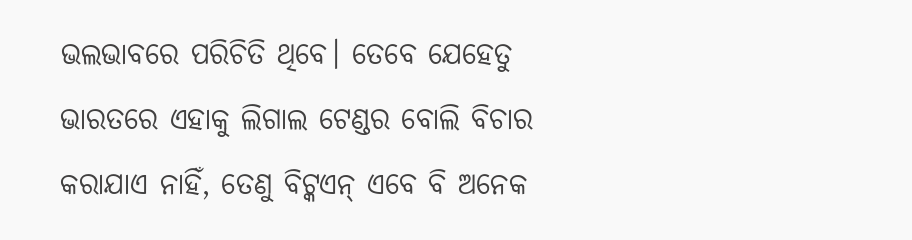ଭଲଭାବରେ ପରିଚିତି ଥିବେ। ତେବେ ଯେହେତୁ ଭାରତରେ ଏହାକୁ ଲିଗାଲ ଟେଣ୍ଡର ବୋଲି ବିଚାର କରାଯାଏ ନାହିଁ, ତେଣୁ ବିଟ୍କଏନ୍ ଏବେ ବି ଅନେକ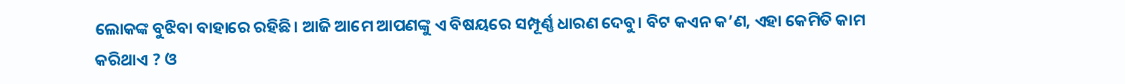ଲୋକଙ୍କ ବୁଝିବା ବାହାରେ ରହିଛି। ଆଜି ଆମେ ଆପଣଙ୍କୁ ଏ ବିଷୟରେ ସମ୍ପୂର୍ଣ୍ଣ ଧାରଣ ଦେବୁ। ବିଟ କଏନ କ’ଣ, ଏହା କେମିତି କାମ କରିଥାଏ ? ଓ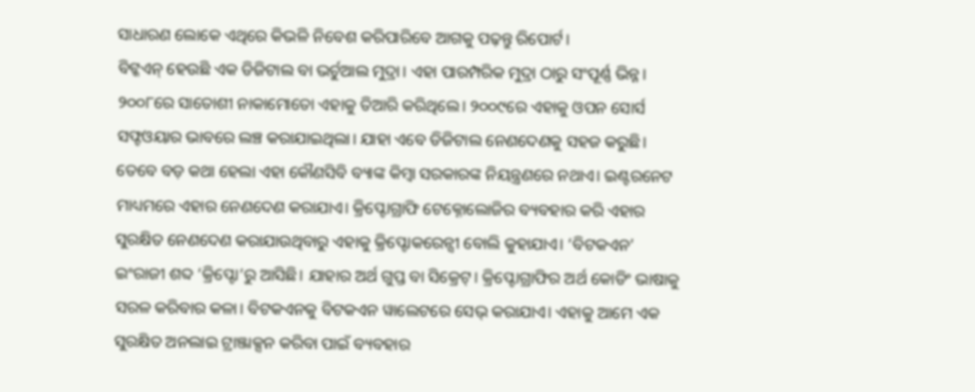ସାଧାରଣ ଲୋକେ ଏଥିରେ କିଭଳି ନିବେଶ କରିପାରିବେ ଆଗକୁ ପଢ଼ନ୍ତୁ ରିପୋର୍ଟ।
ବିଟ୍କଏନ୍ ହେଉଛି ଏକ ଡିଜିଟାଲ ବା ଭର୍ଚୁଆଲ ମୁଦ୍ରା। ଏହା ପାରମ୍ପରିକ ମୁଦ୍ରା ଠାରୁ ସଂପୂର୍ଣ୍ଣ ଭିନ୍ନ। ୨୦୦୮ରେ ସାତୋଶୀ ନାକାମୋତୋ ଏହାକୁ ତିଆରି କରିଥିଲେ। ୨୦୦୯ରେ ଏହାକୁ ଓପନ ସୋର୍ସ ସଫ୍ଟଓୟାର ଭାବରେ ଲଞ୍ଚ କରାଯାଇଥିଲା। ଯାହା ଏବେ ଡିଜିଟାଲ ନେଣଦେଣକୁ ସହଜ କରୁଛି। ତେବେ ବଡ଼ କଥା ହେଲା ଏହା କୌଣସିବି ବ୍ୟାଙ୍କ କିମ୍ବା ସରକାରଙ୍କ ନିୟନ୍ତ୍ରଣରେ ନଥାଏ। ଇଣ୍ଟରନେଟ ମାଧ୍ୟମରେ ଏହାର ନେଣଦେଣ କରାଯାଏ। କ୍ରିପ୍ଟୋଗ୍ରାଫି ଟେକ୍ନୋଲୋଜିର ବ୍ୟବହାର କରି ଏହାର ସୁରକ୍ଷିତ ନେଣଦେଣ କରାଯାଉଥିବାରୁ ଏହାକୁ କ୍ରିପ୍ଟୋକରେନ୍ସୀ ବୋଲି କୁହାଯାଏ। ‘ବିଟକଏନ’ ଇଂରାଜୀ ଶବ୍ଦ ‘କ୍ରିପ୍ଟୋ’ରୁ ଆସିଛି। ଯାହାର ଅର୍ଥ ଗୁପ୍ତ ବା ସିକ୍ରେଟ୍। କ୍ରିପ୍ଟୋଗ୍ରାଫିର ଅର୍ଥ କୋଡିଂ ଭାଷାକୁ ସରଳ କରିବାର କଳା। ବିଟକଏନକୁ ବିଟକଏନ ୱାଲେଟରେ ସେଭ୍ କରାଯାଏ। ଏହାକୁ ଆମେ ଏକ ସୁରକ୍ଷିତ ଅନଲାଇ ଟ୍ରାଞ୍ଜାକ୍ସନ କରିବା ପାଇଁ ବ୍ୟବହାର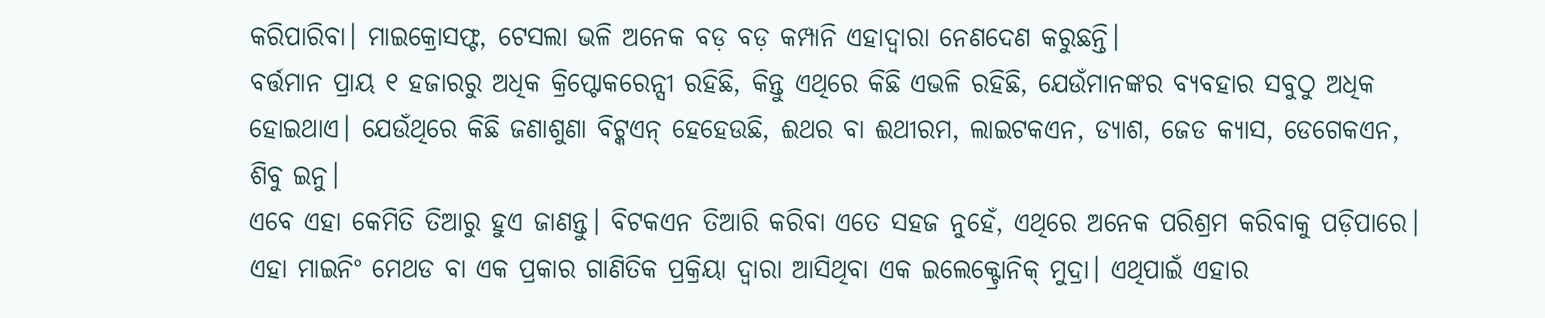କରିପାରିବା। ମାଇକ୍ରୋସଫ୍ଟ, ଟେସଲା ଭଳି ଅନେକ ବଡ଼ ବଡ଼ କମ୍ପାନି ଏହାଦ୍ୱାରା ନେଣଦେଣ କରୁଛନ୍ତି।
ବର୍ତ୍ତମାନ ପ୍ରାୟ ୧ ହଜାରରୁ ଅଧିକ କ୍ରିପ୍ଟୋକରେନ୍ସୀ ରହିଛି, କିନ୍ତୁ ଏଥିରେ କିଛି ଏଭଳି ରହିଛି, ଯେଉଁମାନଙ୍କର ବ୍ୟବହାର ସବୁଠୁ ଅଧିକ ହୋଇଥାଏ। ଯେଉଁଥିରେ କିଛି ଜଣାଶୁଣା ବିଟ୍କଏନ୍ ହେହେଉଛି, ଈଥର ବା ଈଥୀରମ, ଲାଇଟକଏନ, ଡ୍ୟାଶ, ଜେଡ କ୍ୟାସ, ଡେଗେକଏନ, ଶିବୁ ଇନୁ।
ଏବେ ଏହା କେମିତି ତିଆରୁ ହୁଏ ଜାଣନ୍ତୁ। ବିଟକଏନ ତିଆରି କରିବା ଏତେ ସହଜ ନୁହେଁ, ଏଥିରେ ଅନେକ ପରିଶ୍ରମ କରିବାକୁ ପଡ଼ିପାରେ। ଏହା ମାଇନିଂ ମେଥଡ ବା ଏକ ପ୍ରକାର ଗାଣିତିକ ପ୍ରକ୍ରିୟା ଦ୍ୱାରା ଆସିଥିବା ଏକ ଇଲେକ୍ଟ୍ରୋନିକ୍ ମୁଦ୍ରା। ଏଥିପାଇଁ ଏହାର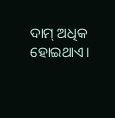ଦାମ୍ ଅଧିକ ହୋଇଥାଏ।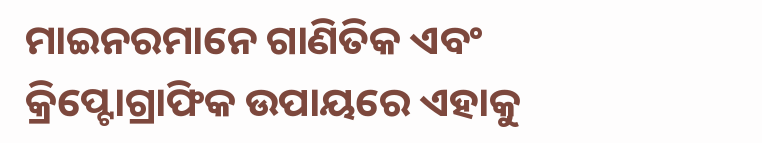ମାଇନରମାନେ ଗାଣିତିକ ଏବଂ କ୍ରିପ୍ଟୋଗ୍ରାଫିକ ଉପାୟରେ ଏହାକୁ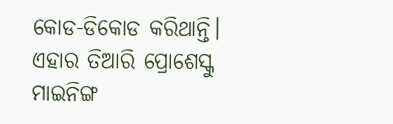କୋଡ-ଡିକୋଡ କରିଥାନ୍ତି। ଏହାର ତିଆରି ପ୍ରୋଶେସ୍କୁ ମାଇନିଙ୍ଗ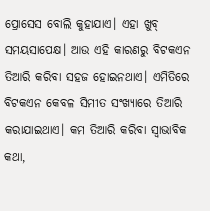ପ୍ରୋସେସ ବୋଲି କୁହାଯାଏ। ଏହା ଖୁବ୍ ସମୟସାପେକ୍ଷ। ଆଉ ଏହି କାରଣରୁ ବିଟକଏନ ତିଆରି କରିବା ସହଜ ହୋଇନଥାଏ। ଏମିତିରେ ବିଟକଏନ କେବଳ ସିମୀତ ସଂଖ୍ୟାରେ ତିଆରି କରାଯାଇଥାଏ। କମ ତିଆରି କରିବା ସ୍ୱାଭାବିକ କଥା,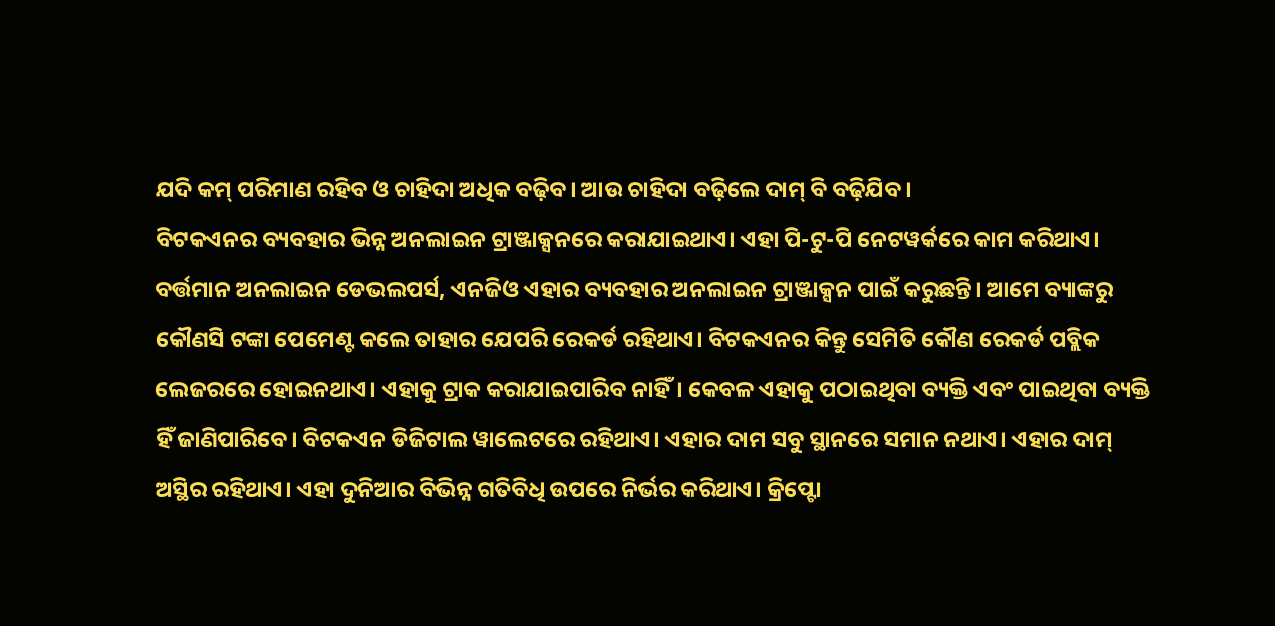ଯଦି କମ୍ ପରିମାଣ ରହିବ ଓ ଚାହିଦା ଅଧିକ ବଢ଼ିବ। ଆଉ ଚାହିଦା ବଢ଼ିଲେ ଦାମ୍ ବି ବଢ଼ିଯିବ।
ବିଟକଏନର ବ୍ୟବହାର ଭିନ୍ନ ଅନଲାଇନ ଟ୍ରାଞ୍ଜାକ୍ସନରେ କରାଯାଇଥାଏ। ଏହା ପି-ଟୁ-ପି ନେଟୱର୍କରେ କାମ କରିଥାଏ। ବର୍ତ୍ତମାନ ଅନଲାଇନ ଡେଭଲପର୍ସ, ଏନଜିଓ ଏହାର ବ୍ୟବହାର ଅନଲାଇନ ଟ୍ରାଞ୍ଜାକ୍ସନ ପାଇଁ କରୁଛନ୍ତି। ଆମେ ବ୍ୟାଙ୍କରୁ କୌଣସି ଟଙ୍କା ପେମେଣ୍ଟ କଲେ ତାହାର ଯେପରି ରେକର୍ଡ ରହିଥାଏ। ବିଟକଏନର କିନ୍ତୁ ସେମିତି କୌଣ ରେକର୍ଡ ପବ୍ଲିକ ଲେଜରରେ ହୋଇନଥାଏ। ଏହାକୁ ଟ୍ରାକ କରାଯାଇପାରିବ ନାହିଁ। କେବଳ ଏହାକୁ ପଠାଇଥିବା ବ୍ୟକ୍ତି ଏବଂ ପାଇଥିବା ବ୍ୟକ୍ତି ହିଁ ଜାଣିପାରିବେ। ବିଟକଏନ ଡିଜିଟାଲ ୱାଲେଟରେ ରହିଥାଏ। ଏହାର ଦାମ ସବୁ ସ୍ଥାନରେ ସମାନ ନଥାଏ। ଏହାର ଦାମ୍ ଅସ୍ଥିର ରହିଥାଏ। ଏହା ଦୁନିଆର ବିଭିନ୍ନ ଗତିବିଧି ଉପରେ ନିର୍ଭର କରିଥାଏ। କ୍ରିପ୍ଟୋ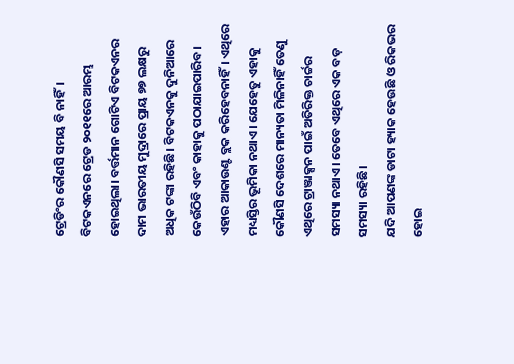ଟ୍ରେଡିଂର କୌଣସି ସମୟ ବି ନାହିଁ।
ବିଟକଏନରେ ଟ୍ରେଡ ୨୦୧୧ରେ ଆରମ୍ଭ ହୋଇଥିଲା। ବର୍ତ୍ତମାନ ଗୋଟିଏ ବିଟକଏନର ଦାମ ଭାରତୀୟ ମୁଦ୍ରାରେ ପ୍ରାୟ ୭୭ ଲକ୍ଷରୁ ଅଧିକ ଟଙ୍କା ରହିଛି। ବିଟକଏନକୁ ଦୁନିଆରେ କେଉଁଠିବି ଏବଂ କାହାକୁ ପଠାଯାଇପାରିବ। ଏହାର ଆକାଉଣ୍ଟ ବ୍ଲକ କରିହେବନାହିଁ। ଏଥିରେ ମଧ୍ୟସ୍ତିର ଭୂମିକା ନଥାଏ। ଯେହେତୁ ଏହାକୁ କୌଣସି ଦେଶରେ ମାନ୍ୟତା ମିଳିନାହିଁ ତେଣୁ ଏଥିରେ ଟ୍ରାଞ୍ଜାକ୍ସନ ପାଇଁ ଅତିରିକ୍ତ ଚାର୍ଚ୍ଚର ସମସ୍ୟା ନଥାଏ। ତେବେ ଏଥିରେ ଏକ ବଡ଼ ସମସ୍ୟା ରହିଛି।
ଯଦି ଆପଣଙ୍କ ଡାଟା ହ୍ୟାକ ହେଉଛି ଓ ରିକଭର ହୋଇ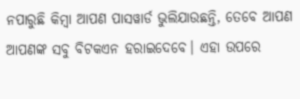ନପାରୁଛି କିମ୍ବା ଆପଣ ପାସୱାର୍ଡ ଭୁଲିଯାଉଛନ୍ତି, ତେବେ ଆପଣ ଆପଣଙ୍କ ସବୁ ବିଟକଏନ ହରାଇଦେବେ। ଏହା ଉପରେ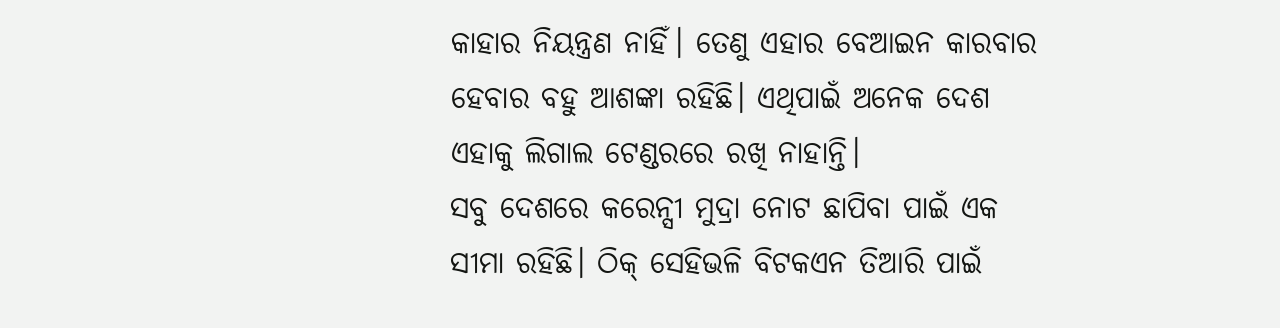କାହାର ନିୟନ୍ତ୍ରଣ ନାହିଁ। ତେଣୁ ଏହାର ବେଆଇନ କାରବାର ହେବାର ବହୁ ଆଶଙ୍କା ରହିଛି। ଏଥିପାଇଁ ଅନେକ ଦେଶ ଏହାକୁ ଲିଗାଲ ଟେଣ୍ଡରରେ ରଖି ନାହାନ୍ତି।
ସବୁ ଦେଶରେ କରେନ୍ସୀ ମୁଦ୍ରା ନୋଟ ଛାପିବା ପାଇଁ ଏକ ସୀମା ରହିଛି। ଠିକ୍ ସେହିଭଳି ବିଟକଏନ ତିଆରି ପାଇଁ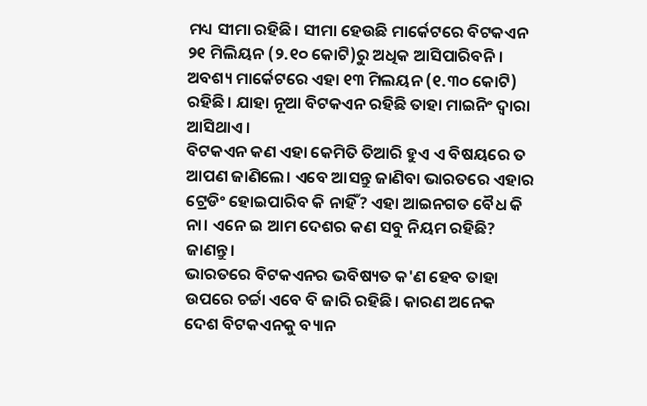ମଧ୍ୟ ସୀମା ରହିଛି। ସୀମା ହେଉଛି ମାର୍କେଟରେ ବିଟକଏନ ୨୧ ମିଲିୟନ (୨.୧୦ କୋଟି)ରୁ ଅଧିକ ଆସିପାରିବନି। ଅବଶ୍ୟ ମାର୍କେଟରେ ଏହା ୧୩ ମିଲୟନ (୧.୩୦ କୋଟି) ରହିଛି। ଯାହା ନୂଆ ବିଟକଏନ ରହିଛି ତାହା ମାଇନିଂ ଦ୍ୱାରା ଆସିଥାଏ।
ବିଟକଏନ କଣ ଏହା କେମିତି ତିଆରି ହୁଏ ଏ ବିଷୟରେ ତ ଆପଣ ଜାଣିଲେ। ଏବେ ଆସନ୍ତୁ ଜାଣିବା ଭାରତରେ ଏହାର ଟ୍ରେଡିଂ ହୋଇପାରିବ କି ନାହିଁ? ଏହା ଆଇନଗତ ବୈଧ କି ନା। ଏନେ ଇ ଆମ ଦେଶର କଣ ସବୁ ନିୟମ ରହିଛି? ଜାଣନ୍ତୁ।
ଭାରତରେ ବିଟକଏନର ଭବିଷ୍ୟତ କ'ଣ ହେବ ତାହା ଉପରେ ଚର୍ଚ୍ଚା ଏବେ ବି ଜାରି ରହିଛି। କାରଣ ଅନେକ ଦେଶ ବିଟକଏନକୁ ବ୍ୟାନ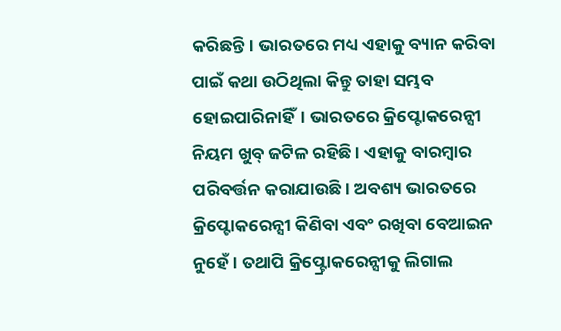କରିଛନ୍ତି। ଭାରତରେ ମଧ୍ୟ ଏହାକୁ ବ୍ୟାନ କରିବା ପାଇଁ କଥା ଉଠିଥିଲା କିନ୍ତୁ ତାହା ସମ୍ଭବ ହୋଇପାରିନାହିଁ। ଭାରତରେ କ୍ରିପ୍ଟୋକରେନ୍ସୀ ନିୟମ ଖୁବ୍ ଜଟିଳ ରହିଛି । ଏହାକୁ ବାରମ୍ବାର ପରିବର୍ତ୍ତନ କରାଯାଉଛି। ଅବଶ୍ୟ ଭାରତରେ କ୍ରିପ୍ଟୋକରେନ୍ସୀ କିଣିବା ଏବଂ ରଖିବା ବେଆଇନ ନୁହେଁ। ତଥାପି କ୍ରିପ୍ଟ୍ରୋକରେନ୍ସୀକୁ ଲିଗାଲ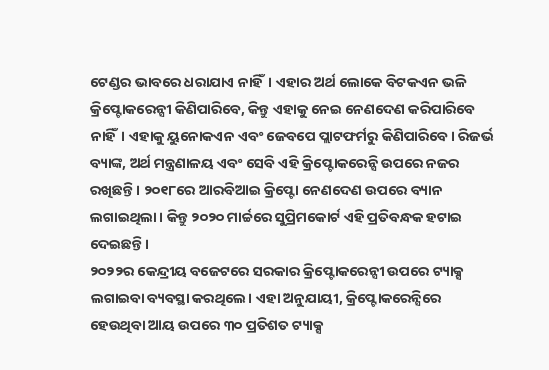ଟେଣ୍ଡର ଭାବରେ ଧରାଯାଏ ନାହିଁ। ଏହାର ଅର୍ଥ ଲୋକେ ବିଟକଏନ ଭଳି କ୍ରିପ୍ଟୋକରେନ୍ସୀ କିଣିପାରିବେ, କିନ୍ତୁ ଏହାକୁ ନେଇ ନେଣଦେଣ କରିପାରିବେ ନାହିଁ। ଏହାକୁ ୟୁନୋକଏନ ଏବଂ ଜେବପେ ପ୍ଲାଟଫର୍ମରୁ କିଣିପାରିବେ। ରିଜର୍ଭ ବ୍ୟାଙ୍କ, ଅର୍ଥ ମନ୍ତ୍ରଣାଳୟ ଏବଂ ସେବି ଏହି କ୍ରିପ୍ଟୋକରେନ୍ସି ଉପରେ ନଜର ରଖିଛନ୍ତି। ୨୦୧୮ରେ ଆରବିଆଇ କ୍ରିପ୍ଟୋ ନେଣଦେଣ ଉପରେ ବ୍ୟାନ ଲଗାଇଥିଲା। କିନ୍ତୁ ୨୦୨୦ ମାର୍ଚ୍ଚରେ ସୁପ୍ରିମକୋର୍ଟ ଏହି ପ୍ରତିବନ୍ଧକ ହଟାଇ ଦେଇଛନ୍ତି।
୨୦୨୨ର କେନ୍ଦ୍ରୀୟ ବଜେଟରେ ସରକାର କ୍ରିପ୍ଟୋକରେନ୍ସୀ ଉପରେ ଟ୍ୟାକ୍ସ ଲଗାଇବା ବ୍ୟବସ୍ଥା କରଥିଲେ। ଏହା ଅନୁଯାୟୀ, କ୍ରିପ୍ଟୋକରେନ୍ସିରେ ହେଉଥିବା ଆୟ ଉପରେ ୩୦ ପ୍ରତିଶତ ଟ୍ୟାକ୍ସ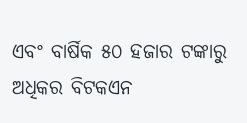ଏବଂ ବାର୍ଷିକ ୫୦ ହଜାର ଟଙ୍କାରୁ ଅଧିକର ବିଟକଏନ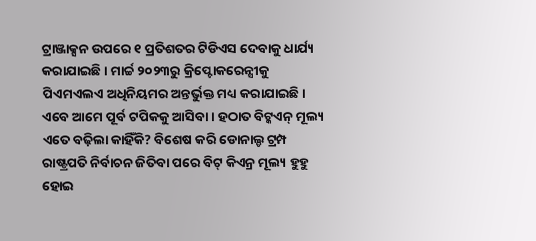ଟ୍ରାଞ୍ଜାକ୍ସନ ଉପରେ ୧ ପ୍ରତିଶତର ଟିଡିଏସ ଦେବାକୁ ଧାର୍ଯ୍ୟ କରାଯାଇଛି। ମାର୍ଚ୍ଚ ୨୦୨୩ରୁ କ୍ରିପ୍ଟୋକରେନ୍ସୀକୁ ପିଏମଏଲଏ ଅଧିନିୟମର ଅନ୍ତର୍ଭୁକ୍ତ ମଧ୍ୟ କରାଯାଇଛି।
ଏବେ ଆମେ ପୂର୍ବ ଟପିକକୁ ଆସିବା। ହଠାତ ବିଟ୍କଏନ୍ ମୂଲ୍ୟ ଏତେ ବଢ଼ିଲା କାହିଁକି? ବିଶେଷ କରି ଡୋନାଲ୍ଡ ଟ୍ରମ୍ପ ରାଷ୍ଟ୍ରପତି ନିର୍ବାଚନ ଜିତିବା ପରେ ବିଟ୍ କିଏନ୍ର ମୂଲ୍ୟ ହୁହୁ ହୋଇ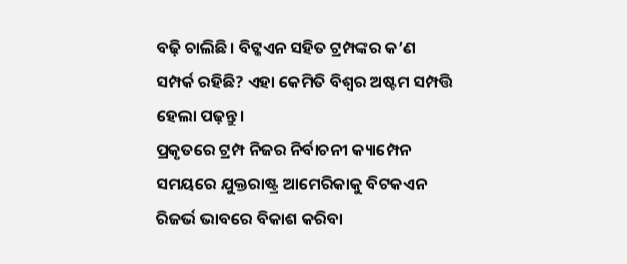ବଢ଼ି ଚାଲିଛି। ବିଟ୍କଏନ ସହିତ ଟ୍ରମ୍ପଙ୍କର କ’ଣ ସମ୍ପର୍କ ରହିଛି? ଏହା କେମିତି ବିଶ୍ୱର ଅଷ୍ଟମ ସମ୍ପତ୍ତି ହେଲା ପଢ଼ନ୍ତୁ।
ପ୍ରକୃତରେ ଟ୍ରମ୍ପ ନିଜର ନିର୍ବାଚନୀ କ୍ୟାମ୍ପେନ ସମୟରେ ଯୁକ୍ତରାଷ୍ଟ୍ର ଆମେରିକାକୁ ବିଟକଏନ ରିଜର୍ଭ ଭାବରେ ବିକାଶ କରିବା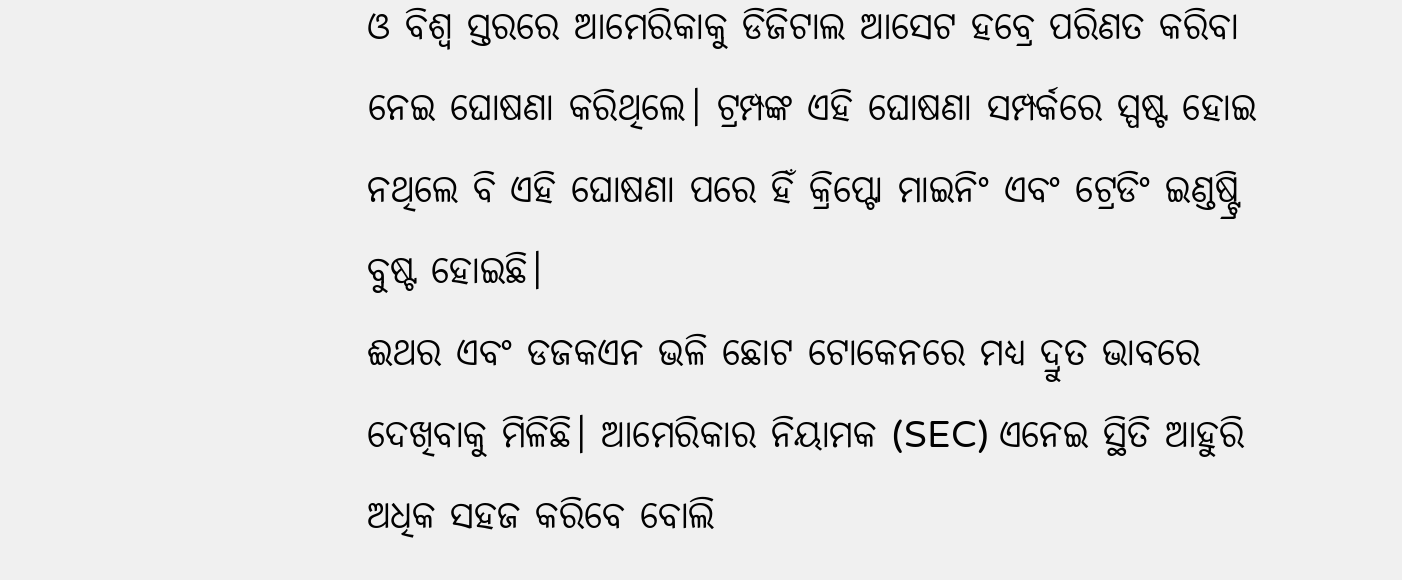ଓ ବିଶ୍ୱ ସ୍ତରରେ ଆମେରିକାକୁ ଡିଜିଟାଲ ଆସେଟ ହବ୍ରେ ପରିଣତ କରିବା ନେଇ ଘୋଷଣା କରିଥିଲେ। ଟ୍ରମ୍ପଙ୍କ ଏହି ଘୋଷଣା ସମ୍ପର୍କରେ ସ୍ପଷ୍ଟ ହୋଇ ନଥିଲେ ବି ଏହି ଘୋଷଣା ପରେ ହିଁ କ୍ରିପ୍ଟୋ ମାଇନିଂ ଏବଂ ଟ୍ରେଡିଂ ଇଣ୍ଡଷ୍ଟ୍ରି ବୁଷ୍ଟ ହୋଇଛି।
ଈଥର ଏବଂ ଡଜକଏନ ଭଳି ଛୋଟ ଟୋକେନରେ ମଧ୍ୟ ଦ୍ରୁତ ଭାବରେ ଦେଖିବାକୁ ମିଳିଛି। ଆମେରିକାର ନିୟାମକ (SEC) ଏନେଇ ସ୍ଥିତି ଆହୁରି ଅଧିକ ସହଜ କରିବେ ବୋଲି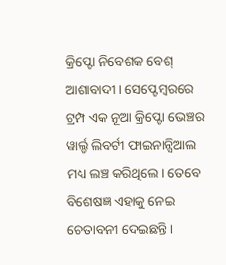କ୍ରିପ୍ଟୋ ନିବେଶକ ବେଶ୍ ଆଶାବାଦୀ। ସେପ୍ଟେମ୍ବରରେ ଟ୍ରମ୍ପ ଏକ ନୂଆ କ୍ରିପ୍ଟୋ ଭେଞ୍ଚର ୱାର୍ଲ୍ଡ ଲିବର୍ଟୀ ଫାଇନାନ୍ସିଆଲ ମଧ୍ୟ ଲଞ୍ଚ କରିଥିଲେ। ତେବେ ବିଶେଷଜ୍ଞ ଏହାକୁ ନେଇ ଚେତାବନୀ ଦେଇଛନ୍ତି।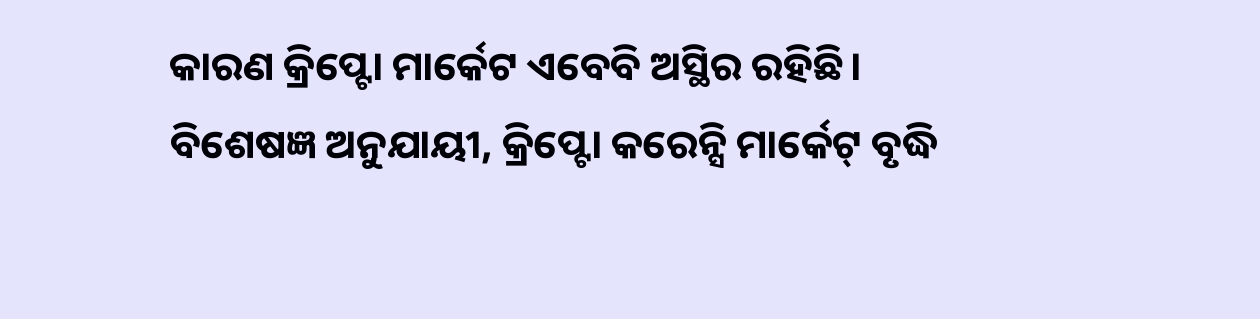କାରଣ କ୍ରିପ୍ଟୋ ମାର୍କେଟ ଏବେବି ଅସ୍ଥିର ରହିଛି। ବିଶେଷଜ୍ଞ ଅନୁଯାୟୀ, କ୍ରିପ୍ଟୋ କରେନ୍ସି ମାର୍କେଟ୍ ବୃଦ୍ଧି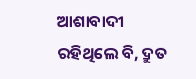ଆଶାବାଦୀ ରହିଥିଲେ ବି, ଦ୍ରୁତ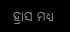ହ୍ରାସ ମଧ୍ୟ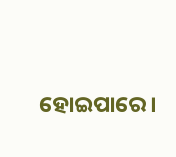ହୋଇପାରେ।